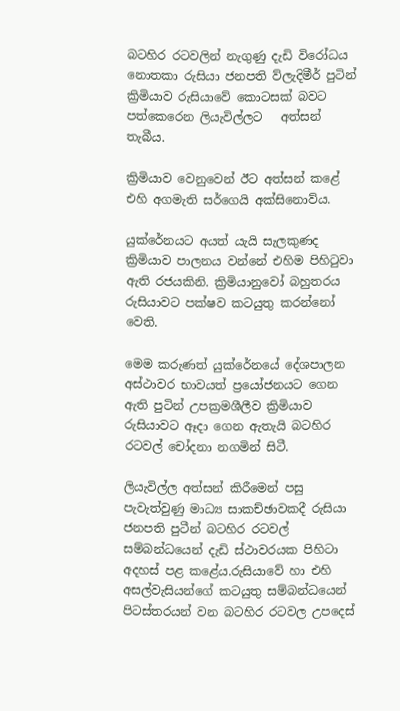බටහිර රටවලින් නැගුණු දැඩි විරෝධය නොතකා රුසියා ජනපති ව්ලැදිමීර් පුටින් ක්‍රිමියාව රුසියාවේ කොටසක් බවට පත්කෙරෙන ලියැවිල්ලට   අත්සන් තැබීය.

ක්‍රිමියාව වෙනුවෙන් ඊට අත්සන් කළේ එහි අගමැති සර්ගෙයි අක්සිනොව්ය.

යුක්රේනයට අයත් යැයි සැලකුණද  ක්‍රිමියාව පාලනය වන්නේ එහිම පිහිටුවා ඇති රජයකිනි. ක්‍රිමියානුවෝ බහුතරය රුසියාවට පක්ෂව කටයුතු කරන්නෝ වෙති.

මෙම කරුණත් යුක්රේනයේ දේශපාලන අස්ථාවර භාවයත් ප්‍රයෝජනයට ගෙන ඇති පුටින් උපක්‍රමශීලීව ක්‍රිමියාව රුසියාවට ඈදා ගෙන ඇතැයි බටහිර රටවල් චෝදනා නගමින් සිටී.

ලියැවිල්ල අත්සන් කිරීමෙන් පසු පැවැත්වුණු මාධ්‍ය සාකච්ඡාවකදී රුසියා ජනපති පුටීන් බටහිර රටවල් සම්බන්ධයෙන් දැඩි ස්ථාවරයක පිහිටා අදහස් පළ කළේය.රුසියාවේ හා එහි අසල්වැසියන්ගේ කටයුතු සම්බන්ධයෙන් පිටස්තරයන් වන බටහිර රටවල උපදෙස්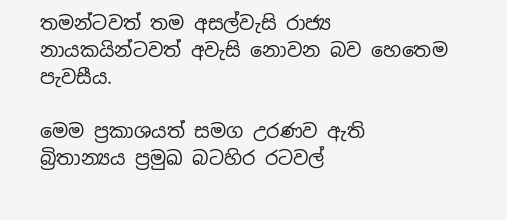තමන්ටවත් තම අසල්වැසි රාජ්‍ය නායකයින්ටවත් අවැසි නොවන බව හෙතෙම පැවසීය.

මෙම ප්‍රකාශයත් සමග උරණව ඇති බ්‍රිතාන්‍යය ප්‍රමුඛ බටහිර රටවල්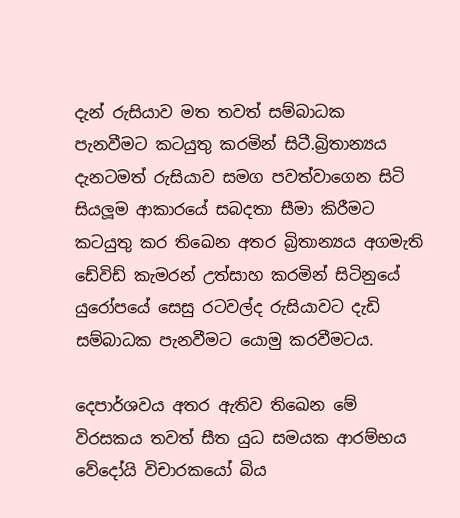දැන් රුසියාව මත තවත් සම්බාධක පැනවීමට කටයුතු කරමින් සිටී.බ්‍රිතාන්‍යය දැනටමත් රුසියාව සමග පවත්වාගෙන සිටි සියලූම ආකාරයේ සබදතා සීමා කිරීමට කටයුතු කර තිඛෙන අතර බ්‍රිතාන්‍යය අගමැති ඩේවිඩ් කැමරන් උත්සාහ කරමින් සිටිනුයේ යුරෝපයේ සෙසු රටවල්ද රුසියාවට දැඩි සම්බාධක පැනවීමට යොමු කරවීමටය.

දෙපාර්ශවය අතර ඇතිව තිඛෙන මේ විරසකය තවත් සීත යුධ සමයක ආරම්භය වේදෝයි විචාරකයෝ බිය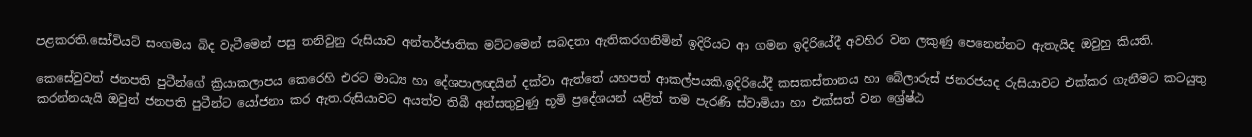පළකරති.සෝවියට් සංගමය බිද වැටීමෙන් පසු තනිවුනු රුසියාව අන්තර්ජාතික මට්ටමෙන් සබදතා ඇතිකරගනිමින් ඉදිරියට ආ ගමන ඉදිරියේදී අවහිර වන ලකුණු පෙනෙන්නට ඇතැයිද ඔවුහු කියති.

කෙසේවුවත් ජනපති පුටීන්ගේ ක්‍රියාකලාපය කෙරෙහි එරට මාධ්‍ය හා දේශපාලඥයින් දක්වා ඇත්තේ යහපත් ආකල්පයකි.ඉදිරියේදී කසකස්තානය හා බේලාරුස් ජනරජයද රුසියාවට එක්කර ගැනීමට කටයුතු කරන්නයැයි ඔවුන් ජනපති පුටීන්ට යෝජනා කර ඇත.රුසියාවට අයත්ව තිබී අන්සතුවුණු භූමි ප්‍රදේශයන් යළිත් තම පැරණි ස්වාමියා හා එක්සත් වන ශ්‍රේෂ්ඨ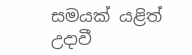සමයක් යළිත් උදාවී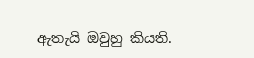ඇතැයි ඔවුහු කියති.